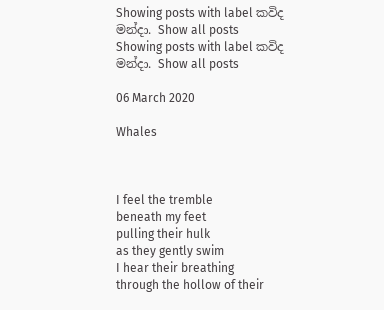Showing posts with label කවිද මන්දා. Show all posts
Showing posts with label කවිද මන්දා. Show all posts

06 March 2020

Whales



I feel the tremble
beneath my feet
pulling their hulk
as they gently swim
I hear their breathing
through the hollow of their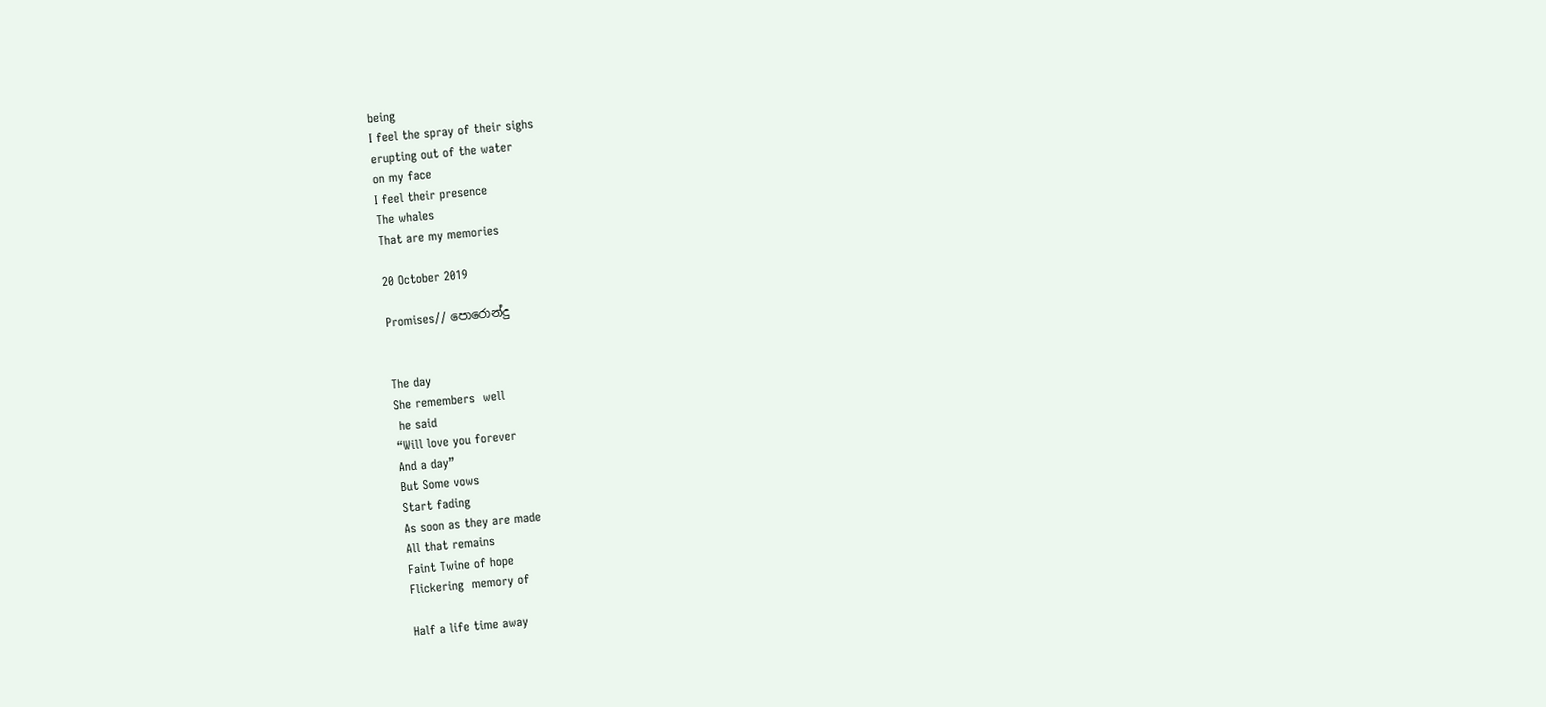being
I feel the spray of their sighs
erupting out of the water
on my face
I feel their presence
The whales
That are my memories

20 October 2019

Promises// පොරොන්දු


The day
She remembers  well
 he said
“Will love you forever
And a day”
But Some vows
Start fading
As soon as they are made
All that remains
Faint Twine of hope
Flickering  memory of

Half a life time away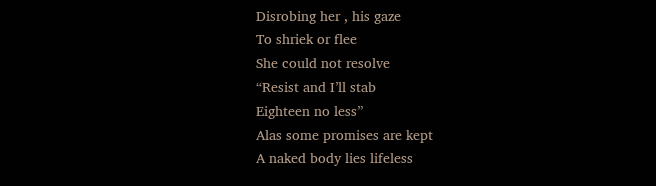Disrobing her , his gaze
To shriek or flee
She could not resolve
“Resist and I’ll stab
Eighteen no less”
Alas some promises are kept
A naked body lies lifeless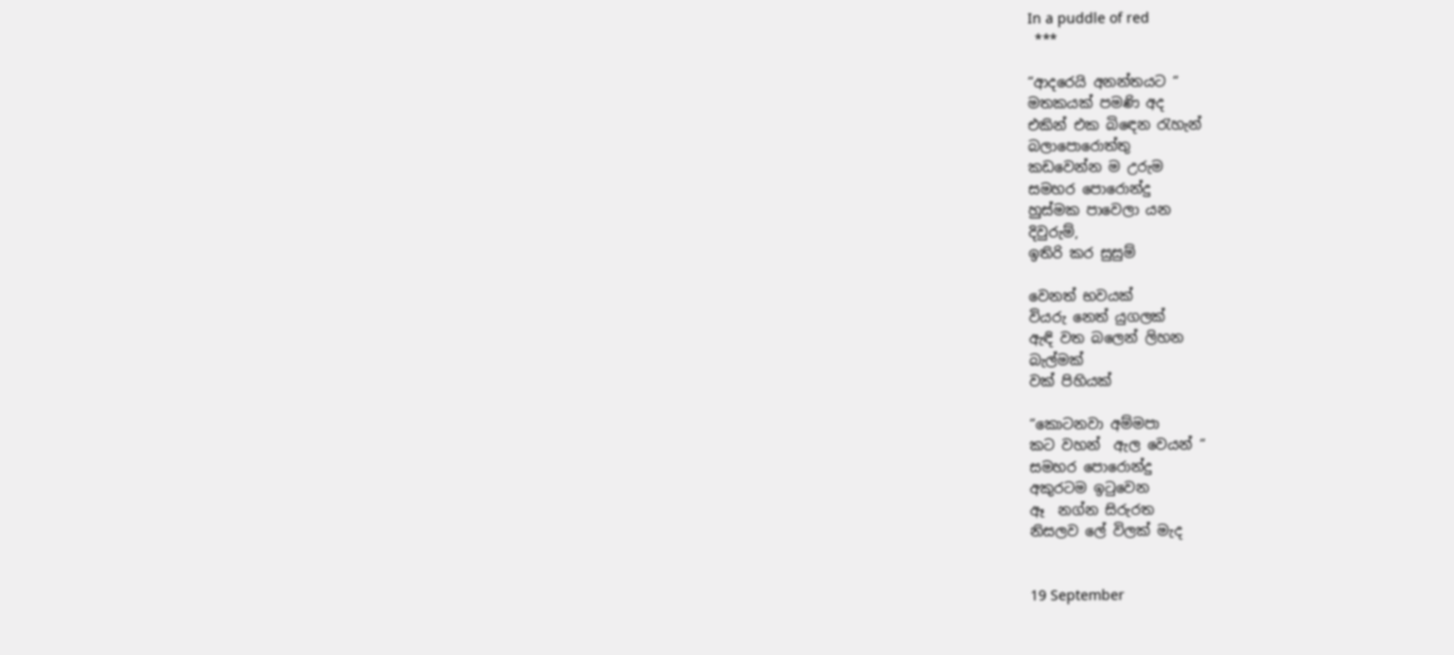In a puddle of red
 ***

“ආදරෙයි අනන්තයට “
මතකයක් පමණි අද
එකින් එක බිඳෙන රැහැන්
බලාපොරොත්තු
කඩවෙන්න ම උරුම
සමහර පොරොන්දු
හුස්මක පාවෙලා යන
දිවුරුම්,
ඉතිරි කර සුසුම්

වෙනත් භවයක්
වියරු නෙත් යුගලක්
ඇඳි වත බලෙන් ලිහන
බැල්මක්
වක් පිහියක්

“කොටනවා අම්මපා
කට වහන්  ඇල වෙයන් “
සමහර පොරොන්දු
අකුරටම ඉටුවෙන
ඈ  නග්න සිරුරත
නිසලව ලේ විලක් මැද


19 September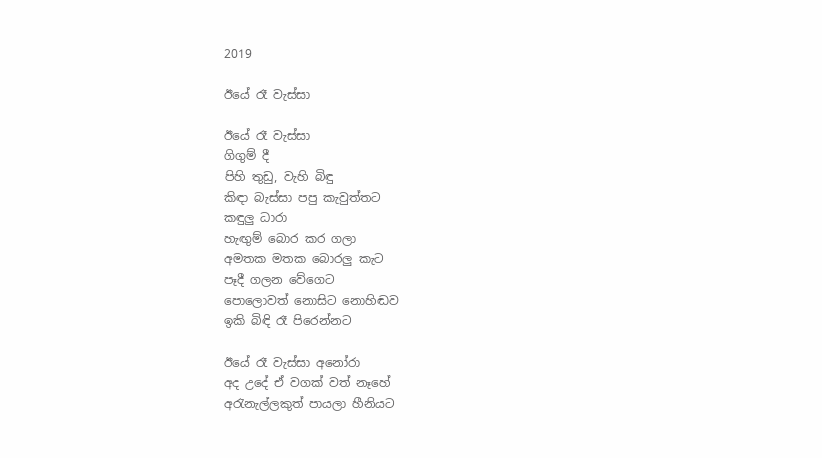2019

ඊයේ රෑ වැස්සා

ඊයේ රෑ වැස්සා
ගිගුම් දී
පිහි තුඩු, වැහි බිඳු
කිඳා බැස්සා පපු කැවුත්තට
කඳුලු ධාරා
හැඟුම් බොර කර ගලා
අමතක මතක බොරලු කැට
පෑදී ගලන වේගෙට
පොලොවත් නොසිට නොහිඬව
ඉකි බිඳි රෑ පිරෙන්නට

ඊයේ රෑ වැස්සා අනෝරා
අද උදේ ඒ වගක් වත් නෑහේ
අරැනැල්ලකුත් පායලා හීනියට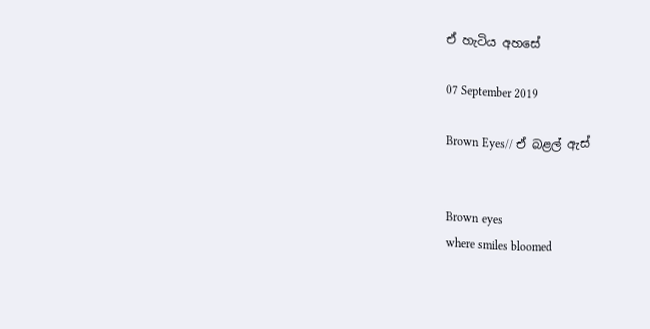ඒ හැටිය අහසේ

07 September 2019

Brown Eyes// ඒ බළල් ඇස්


Brown eyes
where smiles bloomed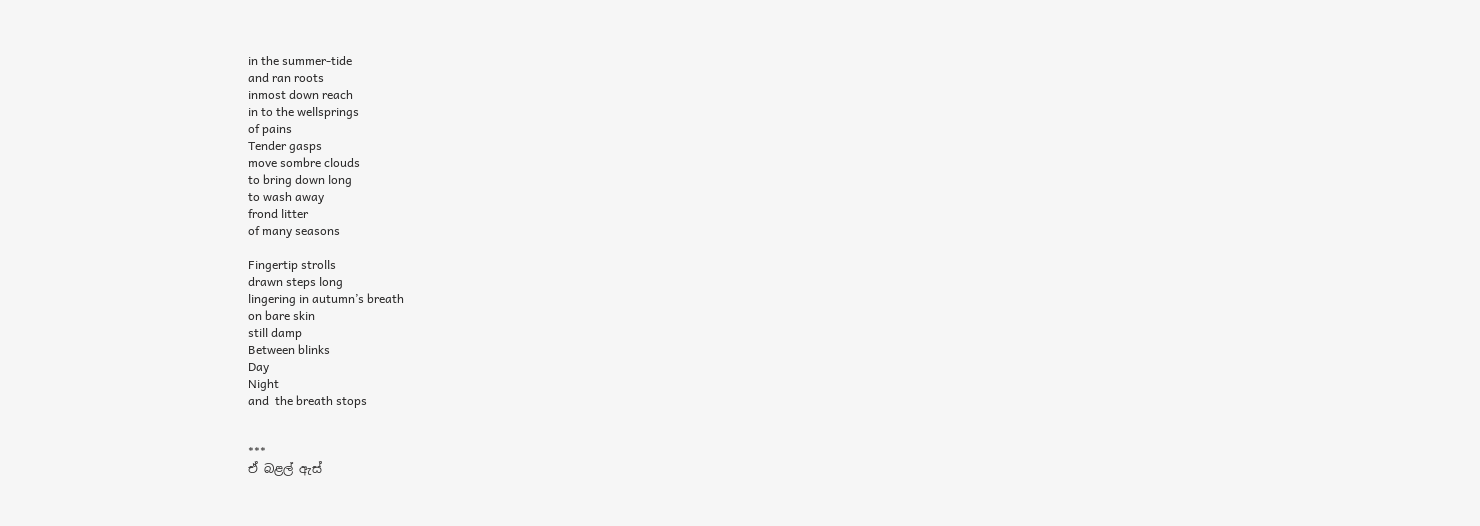in the summer-tide
and ran roots
inmost down reach
in to the wellsprings
of pains
Tender gasps
move sombre clouds
to bring down long
to wash away
frond litter
of many seasons

Fingertip strolls
drawn steps long
lingering in autumn’s breath
on bare skin
still damp
Between blinks
Day
Night
and  the breath stops


***
ඒ බළල් ඇස්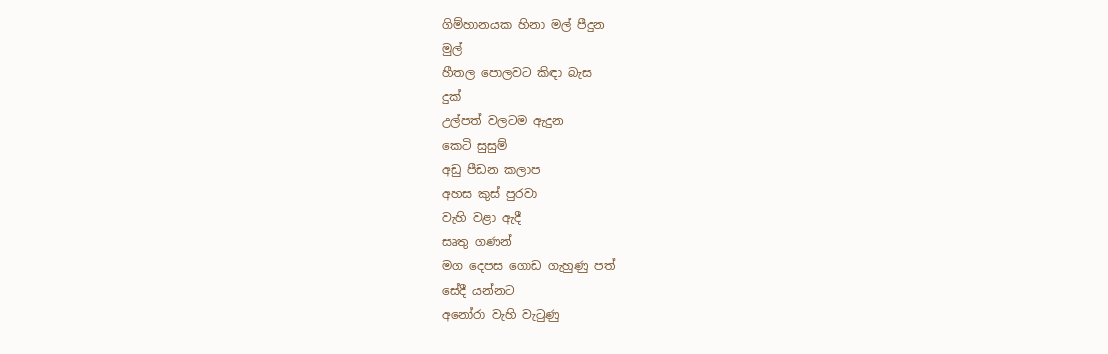ගිම්හානයක හිනා මල් පීදුන
මුල්
හීතල පොලවට කිඳා බැස
දුක්
උල්පත් වලටම ඇදුන
කෙටි සුසුම්
අඩු පීඩන කලාප
අහස කුස් පුරවා
වැහි වළා ඇදී
සෘතු ගණන්
මග දෙපස ගොඩ ගැහුණු පත්
සේදී යන්නට
අනෝරා වැහි වැටුණු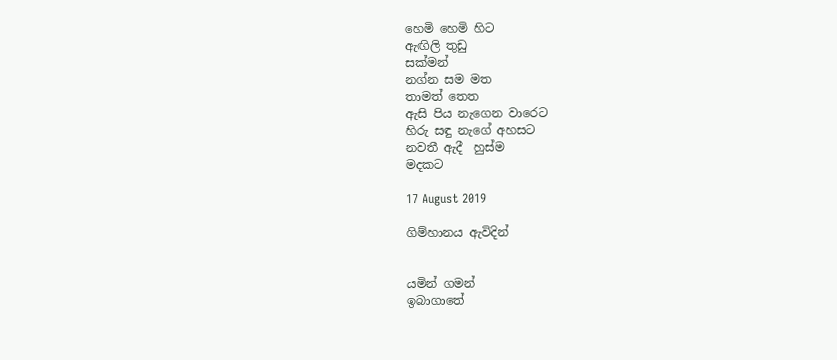හෙමි හෙමි හිට
ඇඟිලි තුඩු
සක්මන්
නග්න සම මත
තාමත් තෙත
ඇසි පිය නැගෙන වාරෙට
හිරු සඳු නැගේ අහසට
නවතී ඇදී  හුස්ම
මදකට

17 August 2019

ගිම්හානය ඇවිදින්


යමින් ගමන්
ඉබාගාතේ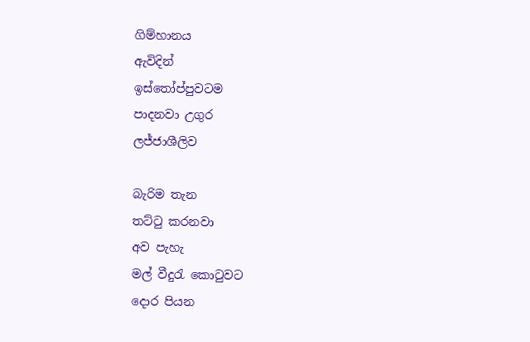ගිම්හානය
ඇවිදින්
ඉස්තෝප්පුවටම
පාදනවා උගුර
ලජ්ජාශීලිව

බැරිම තැන
තට්ටු කරනවා
අව පැහැ
මල් වීදුරැ කොටුවට
දොර පියන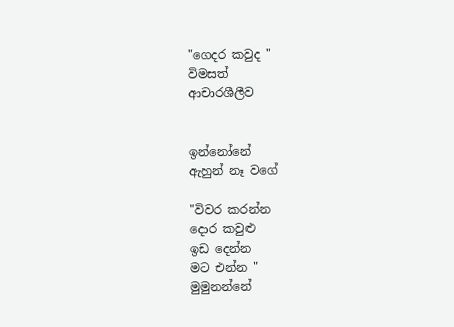"ගෙදර කවුද "
විමසත්
ආචාරශීලීව


ඉන්නෝනේ
ඇහුන් නෑ වගේ

"විවර කරන්න
දොර කවුළු
ඉඩ දෙන්න
මට එන්න "
මුමුනන්නේ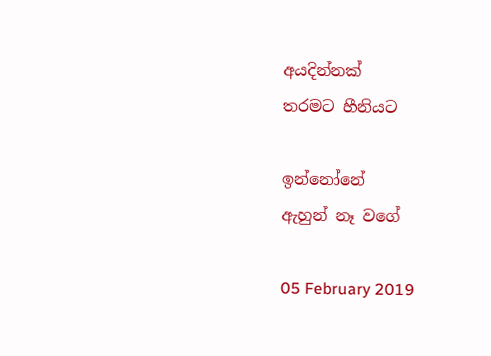අයදින්නක්
තරමට හීනියට

ඉන්නෝනේ
ඇහුන් නෑ වගේ

05 February 2019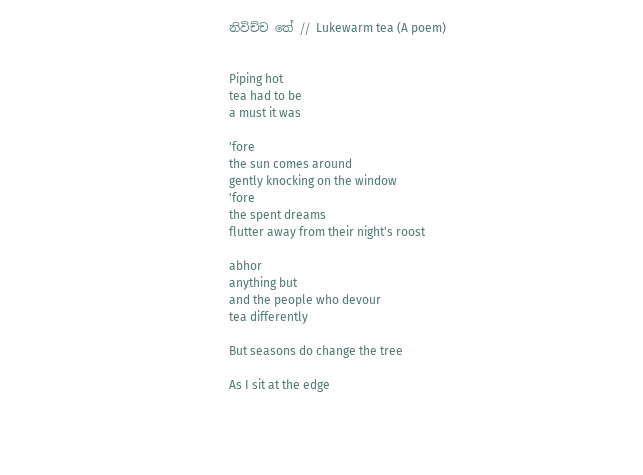නිවිච්ච තේ // Lukewarm tea (A poem)


Piping hot
tea had to be
a must it was

'fore
the sun comes around
gently knocking on the window
'fore
the spent dreams
flutter away from their night's roost

abhor
anything but
and the people who devour
tea differently

But seasons do change the tree

As I sit at the edge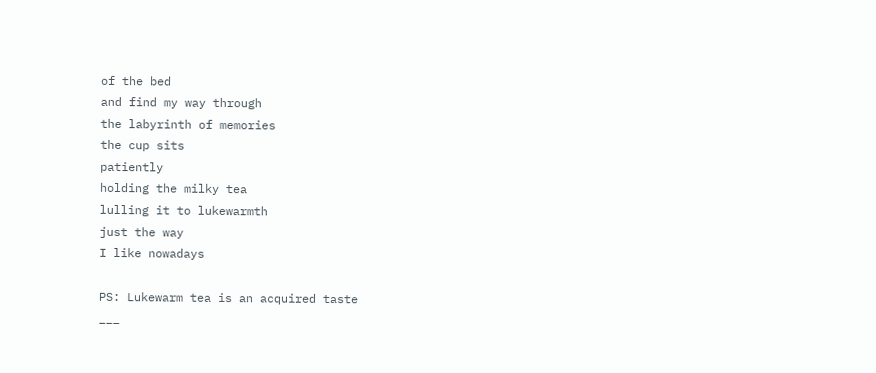of the bed
and find my way through
the labyrinth of memories
the cup sits
patiently
holding the milky tea
lulling it to lukewarmth
just the way
I like nowadays

PS: Lukewarm tea is an acquired taste
___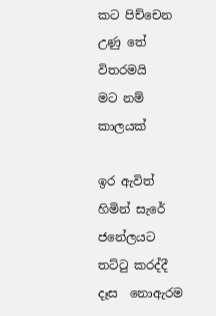කට පිච්චෙන උණු තේ
විතරමයි
මට නම්
කාලයක්

ඉර ඇවිත් හිමින් සැරේ
ජනේලයට තට්ටු කරද්දී
දෑස  නොඇරම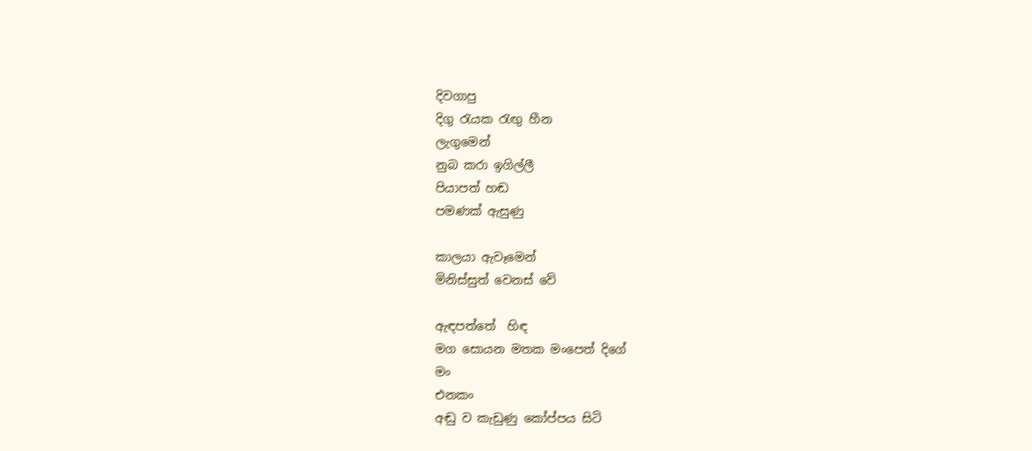දිවගාපු
දිගු රැයක රැඟු හීන
ලැගුමෙන්
නුබ කරා ඉගිල්ලී
පියාපත් හඬ
පමණක් ඇසුණු

කාලයා ඇවෑමෙන්
මිනිස්සුත් වෙනස් වේ

ඇඳපත්තේ  හිඳ
මග සොයන මතක මංපෙත් දිගේ
මං
එනකං
අඬු ව කැඩුණු කෝප්පය සිටි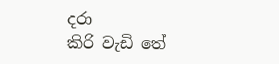දරා
කිරි වැඩි තේ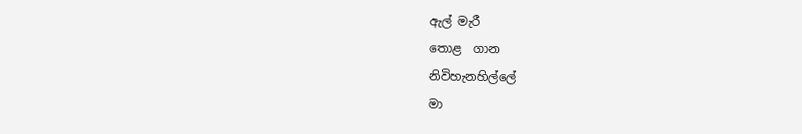ඇල් මැරී
තොළ  ගාන
නිවිහැනහිල්ලේ
මා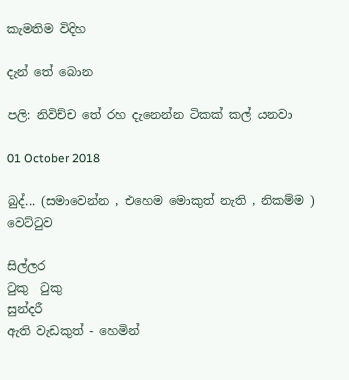කැමතිම විදිහ

දැන් තේ බොන

පලි: නිවිච්ච තේ රහ දැනෙන්න ටිකක් කල් යනවා

01 October 2018

බුද්... (සමාවෙන්න , එහෙම මොකුත් නැති , නිකම්ම ) වෙට්ටුව

සිල්ලර
ටුකු  ටුකු
සුන්දරී
ඇති වැඩකුත් - හෙමින්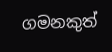ගමනකුත්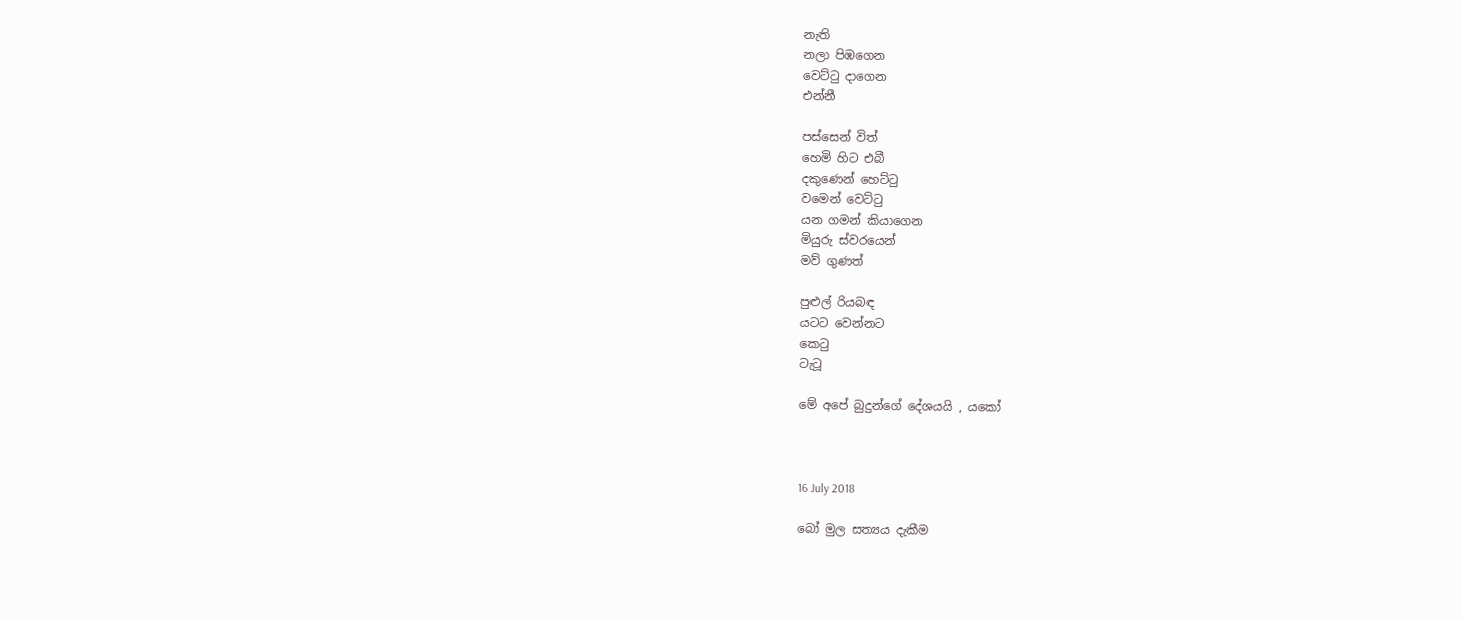නැති
නලා පිඹගෙන
වෙට්ටු දාගෙන
එන්නී

පස්සෙන් විත්
හෙමි හිට එබී
දකුණෙන් හෙට්ටු
වමෙන් වෙට්ටු
යන ගමන් කියාගෙන
මියුරු ස්වරයෙන්
මව් ගුණත්

පුළුල් රියබඳ
යටට වෙන්නට
කෙටු
ටැටූ

මේ අපේ බුදුන්ගේ දේශයයි , යකෝ



16 July 2018

බෝ මුල සත්‍යය දැකීම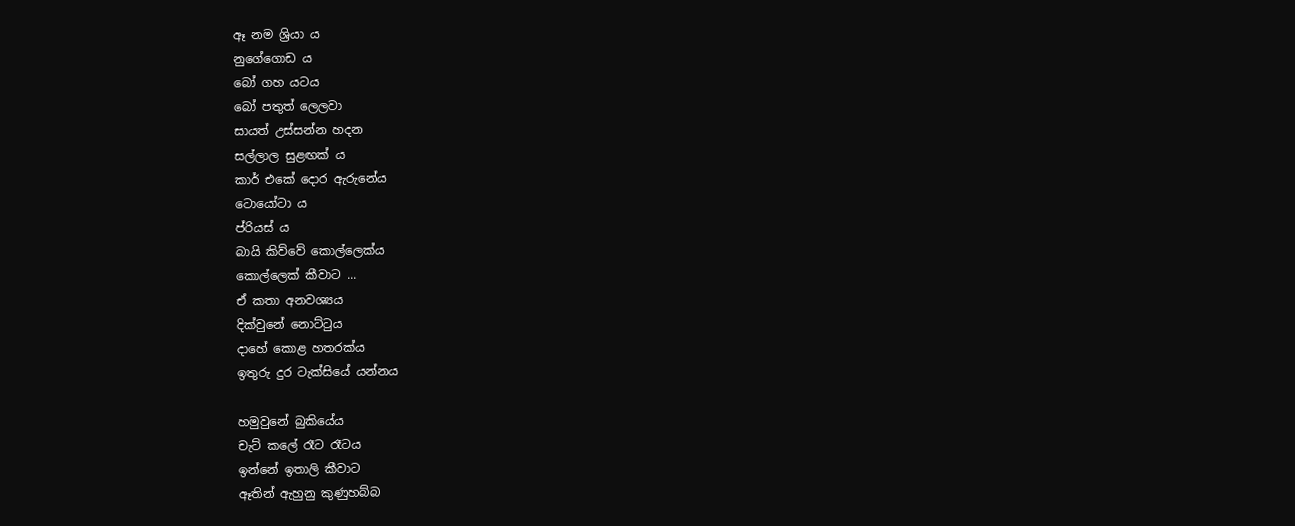ඈ නම ශ්‍රියා ය
නුගේගොඩ ය
බෝ ගහ යටය
බෝ පතුත් ලෙලවා
සායත් උස්සන්න හදන
සල්ලාල සුළඟක් ය
කාර් එකේ දොර ඇරුනේය
ටොයෝටා ය
ප්රියස් ය
බායි කිව්වේ කොල්ලෙක්ය
කොල්ලෙක් කීවාට ...
ඒ කතා අනවශ්‍යය
දික්වුනේ නොට්ටුය
දාහේ කොළ හතරක්ය
ඉතුරු දුර ටැක්සියේ යන්නය

හමුවුනේ බුකියේය
චැට් කලේ රෑට රෑටය
ඉන්නේ ඉතාලි කීවාට
ඈතින් ඇහුනු කුණුහබ්බ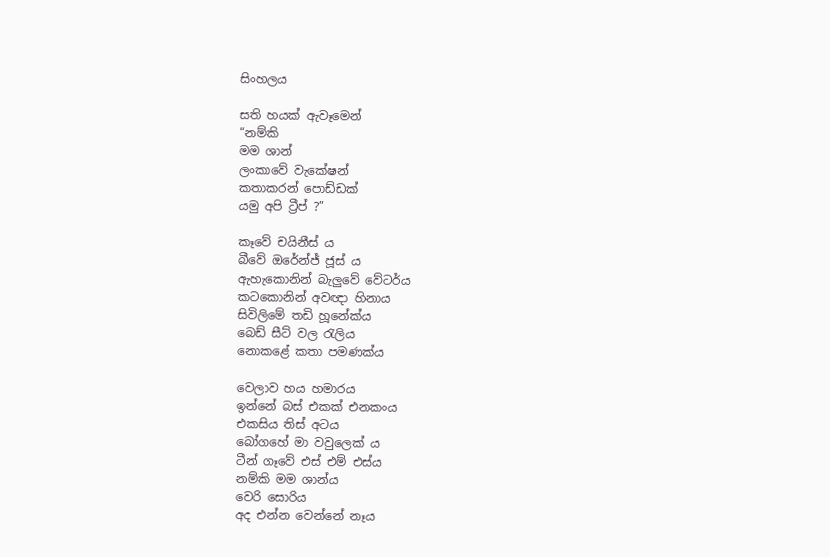සිංහලය

සති හයක් ඇවෑමෙන්
“නම්කි
මම ශාන්
ලංකාවේ වැකේෂන්
කතාකරන් පොඩ්ඩක්
යමු අපි ට්‍රීප් ?”

කෑවේ චයිනීස් ය
බීවේ ඔරේන්ජ් ජූස් ය
ඇහැකොනින් බැලුවේ වේටර්ය
කටකොනින් අවඥා හිනාය
සිවිලිමේ තඩි හූනේක්ය
බෙඩ් සීට් වල රැලිය
නොකළේ කතා පමණක්ය

වෙලාව හය හමාරය
ඉන්නේ බස් එකක් එනකංය
එකසිය තිස් අටය
බෝගහේ මා වවුලෙක් ය
ටීන් ගෑවේ එස් එම් එස්ය
නම්කි මම ශාන්ය
වෙරි සොරිය
අද එන්න වෙන්නේ නෑය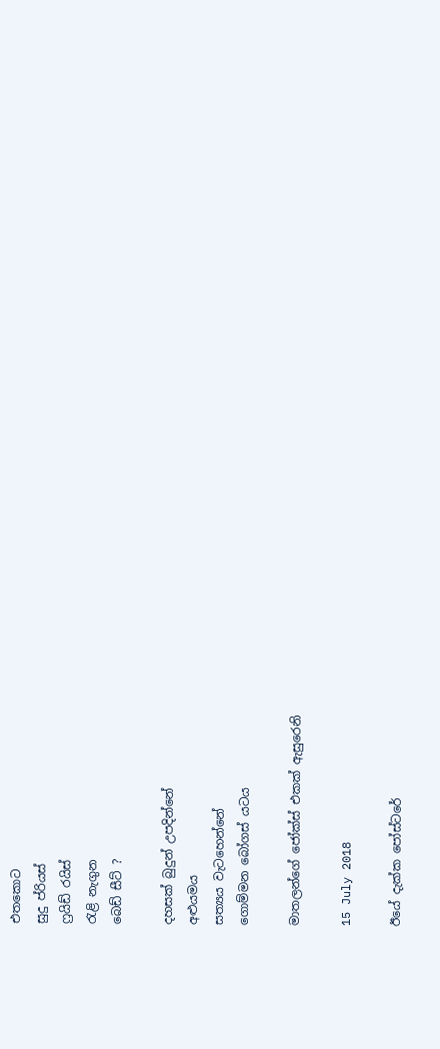එතකොට
සුදු ප්රියස්
ෆ්‍රයිඩ් රයිස්
රැළි නැගුන
බෙඩ් සීට් ?

දහසක් බුදුන් උපදින්නේ
අළුයමය
සත්‍යය වැටහෙන්නේ
ගොම්මන බෝගස් යටය

මාතලන්ගේ ජෝක්ස් එකක් ඇසුරෙනි

15 July 2018

ඊයේ දැක්ක පෝස්ටරේ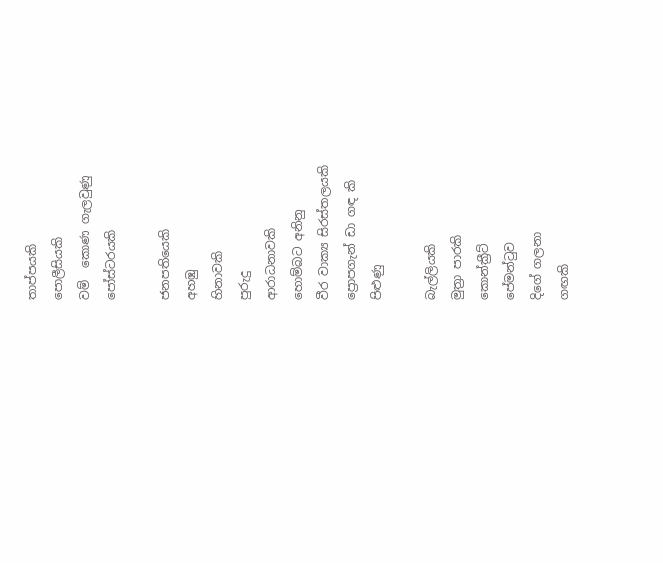තාප්පයකි
පොලීසියකි
වම්  කොණ ගැලවුණු
පෝස්ටරයකි

ජනපතියෙකි
අහඹු
හිනාවකි
පුරුදු
ආරාධනාවකි
හොම්බට අනිනු
වීර වාක්‍ය සිරස්තලයකි
ප්‍රොපගැන් ඩා ගඳ කි
පිළුණු

බැල්ලියකි
මුත්‍රා පාරකි
කොන්ක්‍රීට්
පේමන්ටුව
දිගේ ගලනා
ගඟකි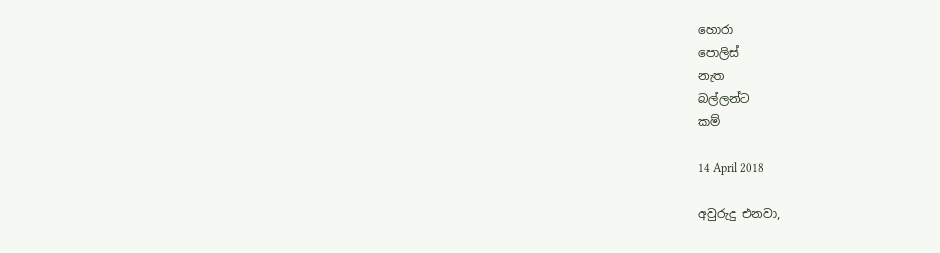හොරා
පොලිස්
නැත
බල්ලන්ට
කම්

14 April 2018

අවුරුදු එනවා,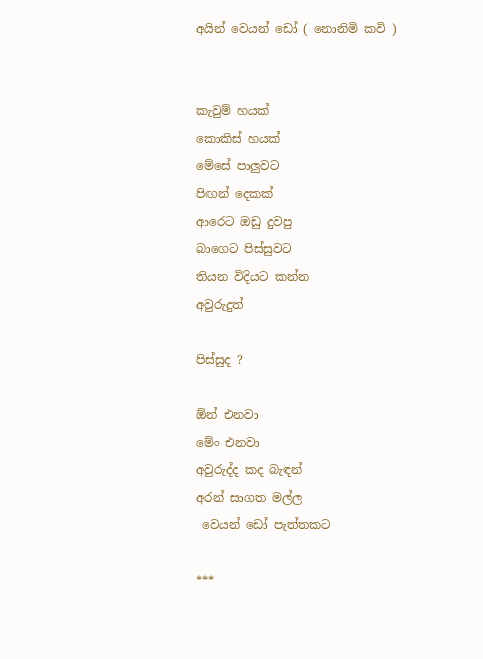අයින් වෙයන් ඩෝ ( නොනිමි කවි )


කැවුම් හයක්
කොකිස් හයක්
මේසේ පාලුවට
පිඟන් දෙකක්
ආරෙට ඔඩු දුවපු
බාගෙට පිස්සුවට
තියන විදියට කන්න
අවුරුදුත්

පිස්සුද ?

ඕන් එනවා
මේං එනවා
අවුරුද්ද කද බැඳන්
අරන් සාගත මල්ල
 වෙයන් ඩෝ පැත්තකට

***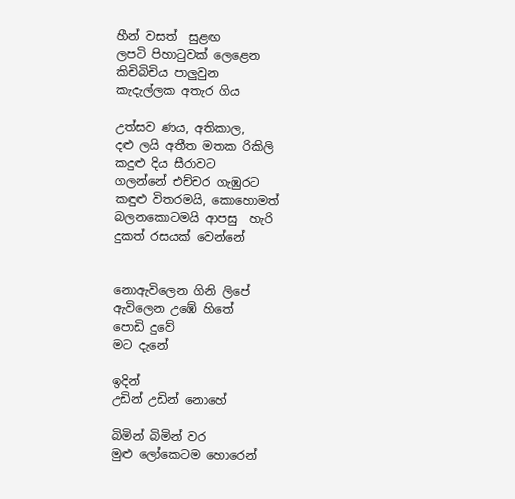හීන් වසත්  සුළඟ
ලපටි පිහාටුවක් ලෙළෙන
කිචිබිචිය පාලුවුන
කැදැල්ලක අතැර ගිය

උත්සව ණය, අතිකාල,
දළු ලයි අතීත මතක රිකිලි
කදුළු දිය සීරාවට
ගලන්නේ එච්චර ගැඹුරට
කඳුළු විතරමයි, කොහොමත්
බලනකොටමයි ආපසු  හැරි
දුකත් රසයක් වෙන්නේ


නොඇවිලෙන ගිනි ලිපේ
ඇවිලෙන උඹේ හිතේ
පොඩි දුවේ
මට දැනේ

ඉදින්
උඩින් උඩින් නොහේ

බිමින් බිමින් වර
මුළු ලෝකෙටම හොරෙන්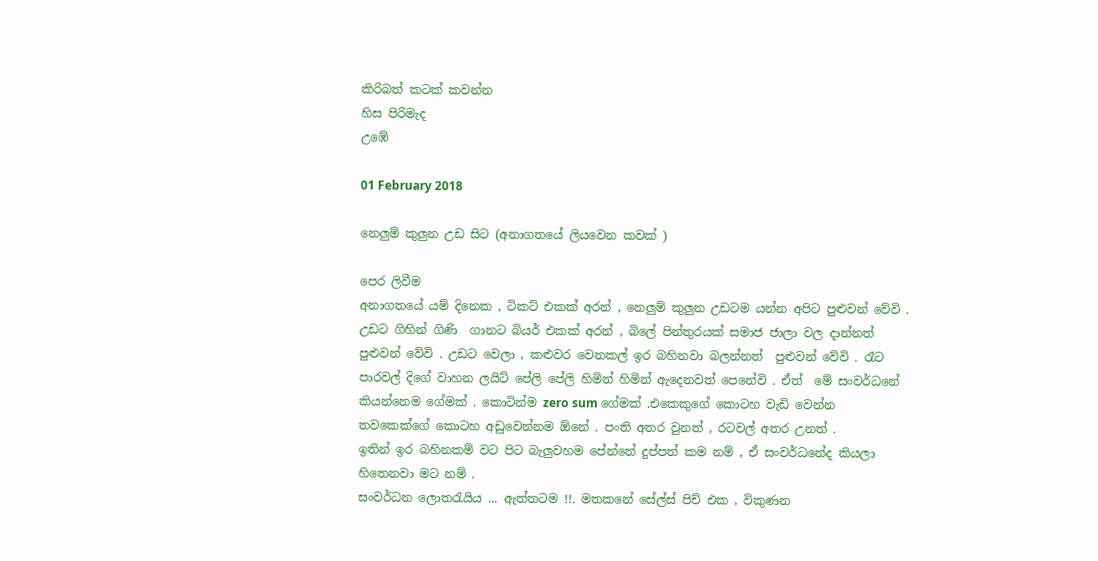කිරිබත් කටක් කවන්න
හිස පිරිමැද
උඹේ

01 February 2018

නෙලුම් කුලුන උඩ සිට (අනාගතයේ ලියවෙන කවක් )

පෙර ලිවීම
අනාගතයේ යම් දිනෙක , ටිකට් එකක් අරන් , නෙලුම් කුලුන උඩටම යන්න අපිට පුළුවන් වේවි . උඩට ගිහින් ගිණි  ගානට බියර් එකක් අරන් , බිලේ පින්තුරයක් සමාජ ජාලා වල දාන්නත් පුළුවන් වේවි . උඩට වෙලා , කළුවර වෙනකල් ඉර බහිනවා බලන්නත්  පුළුවන් වේවි . රෑට පාරවල් දිගේ වාහන ලයිට් පේලි පේලි හිමින් හිමින් ඇදෙනවත් පෙනේවි . ඒත්  මේ සංවර්ධනේ කියන්නෙම ගේමක් . කොටින්ම zero sum ගේමක් .එකෙකුගේ කොටහ වැඩි වෙන්න තවකෙක්ගේ කොටහ අඩුවෙන්නම ඕනේ . පංති අතර වුනත් , රටවල් අතර උනත් .
ඉතින් ඉර බහිනකම් වට පිට බැලුවහම පේන්නේ දුප්පත් කම නම් , ඒ සංවර්ධනේද කියලා හිතෙනවා මට නම් .
සංවර්ධන ලොතරැයිය ... ඇත්තටම !!. මතකනේ සේල්ස් පිච් එක , විකුණන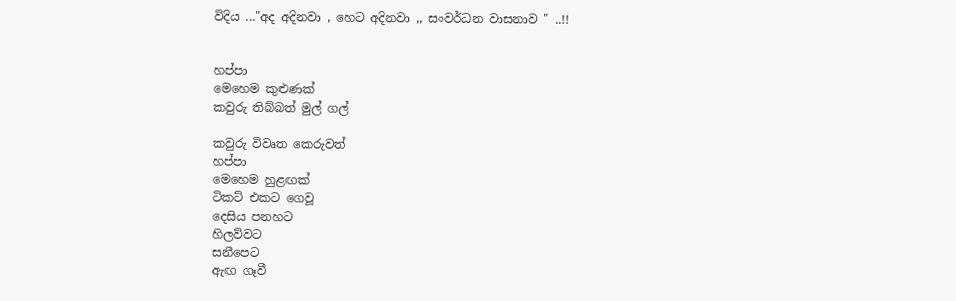විදිය ..."අද අදිනවා , හෙට අදිනවා ,, සංවර්ධන වාසනාව " ..!!


හප්පා
මෙහෙම කුළුණක්
කවුරු තිබ්බත් මුල් ගල්

කවුරු විවෘත කෙරුවත්
හප්පා
මෙහෙම හුළඟක්
ටිකට් එකට ගෙවූ
දෙසිය පනහට
හිලව්වට
සනීපෙට
ඇඟ ගෑවී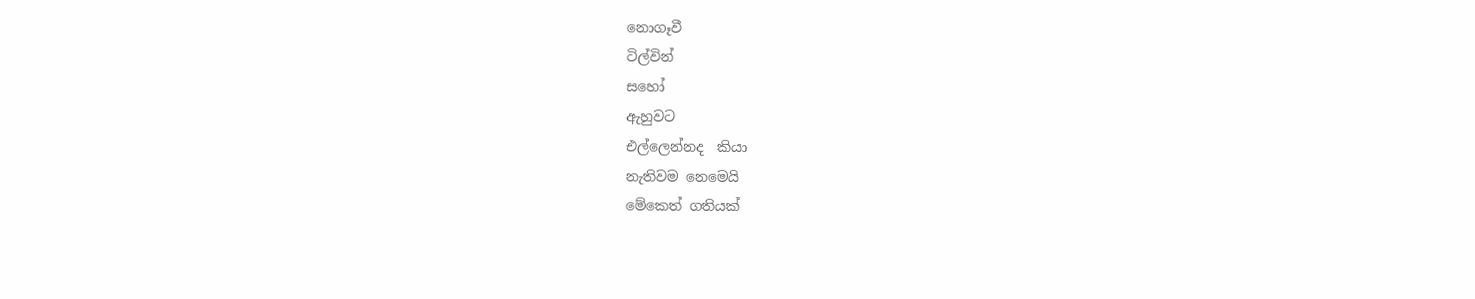නොගෑවී
ටිල්වින්
සහෝ
ඇහුවට
එල්ලෙන්නද  කියා
නැතිවම නෙමෙයි
මේකෙත් ගතියක්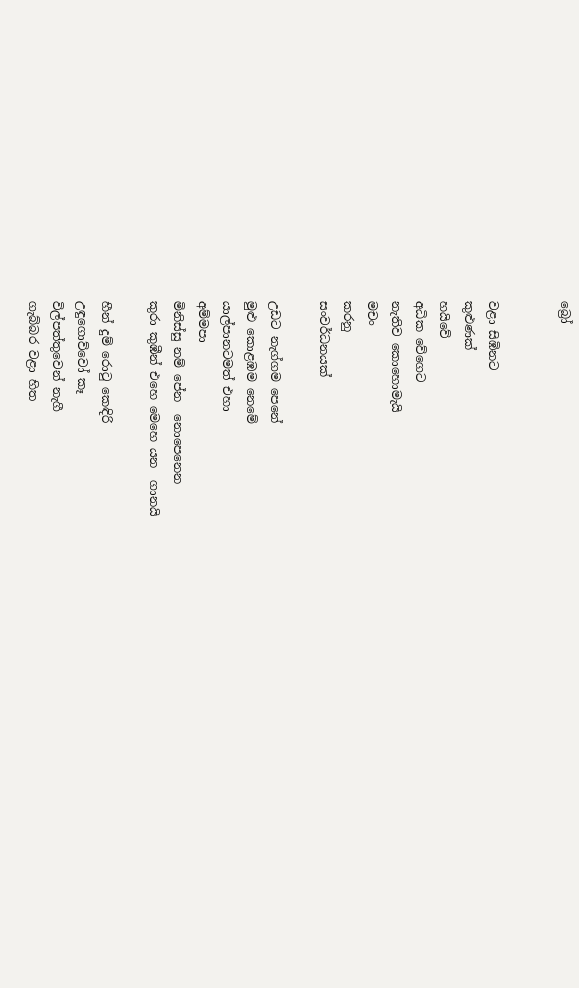බ්‍රෝ


වළා සිඹිනට
කුළුණක්
හයිවේ
අධික වේගෙට
නැතිව කොහොමැයි
මචං
කරනු
සංවර්ධනයක්

උඩට නැග්ගම පෙනේ
මුළු කොළඹම නෙමේ
යාල්පානටමත් එහා
අම්මපා
මිනිස්සු නම් පේන  නොපෙනෙන
කුරා කුඹීන් එහෙ මෙහෙ යන  ගානයි

හීන් දුම් රොටු කෙඳිරි
උඳුගොව්වෝ කෑ
විල්පත්තුවෙන් නැගී
ගැබ්බර වළා හිත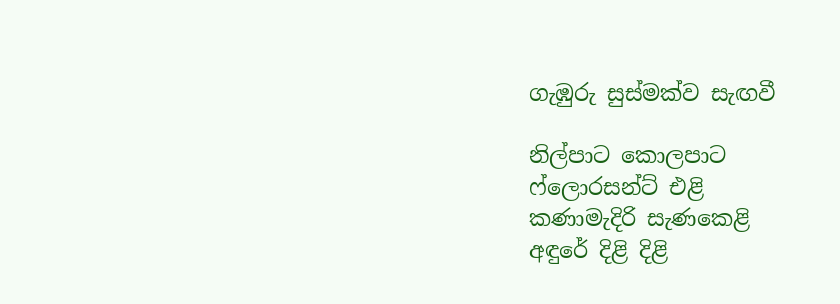ගැඹුරු සුස්මක්ව සැඟවී

නිල්පාට කොලපාට
ෆ්ලොරසන්ට් එළි
කණාමැදිරි සැණකෙළි
අඳුරේ දිළි දිළි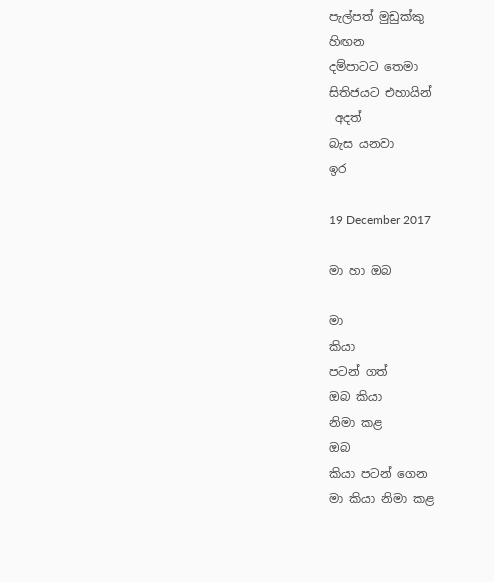පැල්පත් මුඩුක්කු
හිඟන
දම්පාටට තෙමා
සිතිජයට එහායින්
 අදත්
බැස යනවා
ඉර

19 December 2017

මා හා ඔබ

මා
කියා
පටන් ගත්
ඔබ කියා
නිමා කළ
ඔබ
කියා පටන් ගෙන
මා කියා නිමා කළ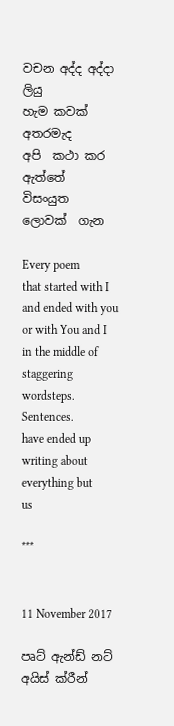වචන අද්ද අද්දා ලියු
හැම කවක් අතරමැද
අපි  කථා කර ඇත්තේ
විසංයුත
ලොවක්  ගැන

Every poem
that started with I
and ended with you
or with You and I
in the middle of staggering
wordsteps.
Sentences.
have ended up
writing about
everything but
us

***


11 November 2017

පෘට් ඇන්ඩ් නට් අයිස් ක්රීන්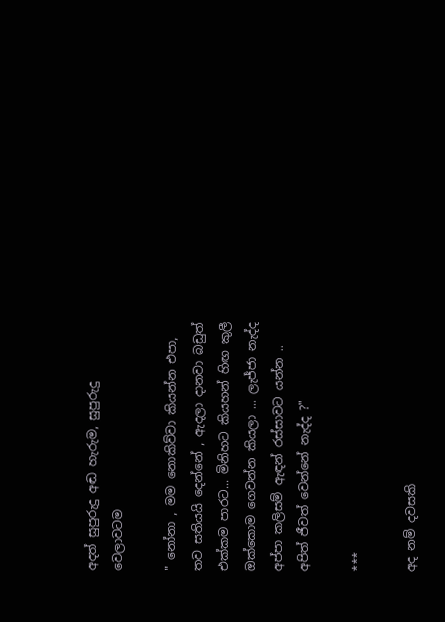අදත් සුපුරුදු අඬ හැරුම, සුපුරුදු වෙලාවටම

" නෝනා , මම නොකිව්වා කියන්න එපා,  තව සතියයි දෙන්නේ , ඇදලා දානවා බඩුත් එක්කම පාරට... මිනිහට කියහන් හිඟ කුලී ඔක්කොම ගෙවන්න කියලා ... ලැජ්ජා නැද්ද අප්පා කලිසම් ඇඳන් රස්සාවට යන්න .. අපිත් ජීවත් වෙන්නේ නැද්ද ?"

***

අද නම් දවසකි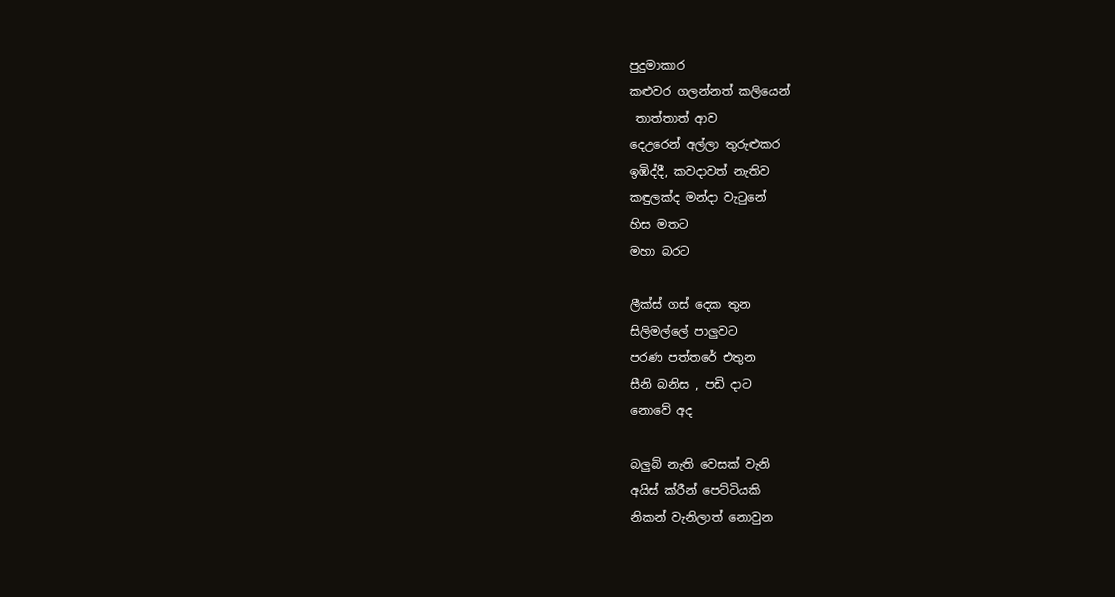පුදුමාකාර
කළුවර ගලන්නත් කලියෙන්
 තාත්තාත් ආව
දෙඋරෙන් අල්ලා තුරුළුකර
ඉඹිද්දී, කවදාවත් නැතිව
කඳුලක්ද මන්දා වැටුනේ
හිස මතට
මහා බරට

ලීක්ස් ගස් දෙක තුන
සිලිමල්ලේ පාලුවට
පරණ පත්තරේ එතුන
සීනි බනිස , පඩි දාට
නොවේ අද

බලුබ් නැති වෙසක් වැනි
අයිස් ක්රීන් පෙට්ටියකි
නිකන් වැනිලාත් නොවුන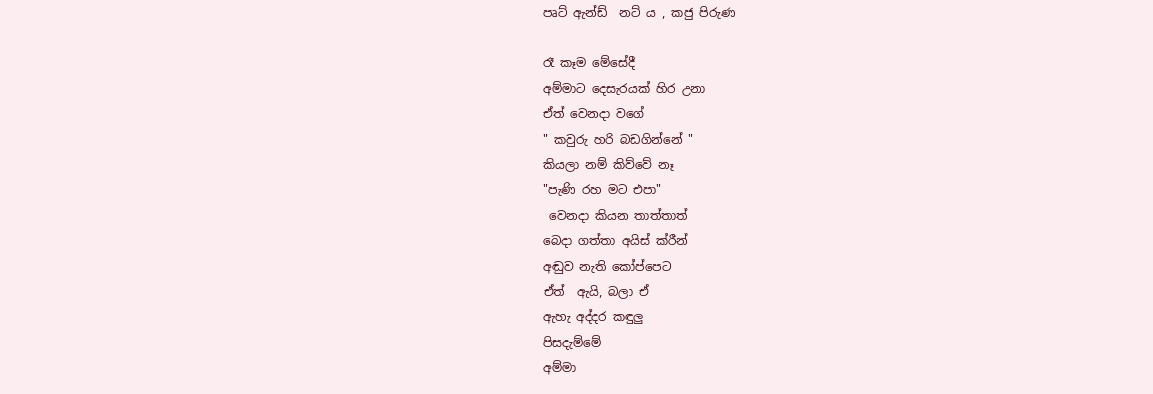පෘට් ඇන්ඩ්  නට් ය , කජු පිරුණ

රෑ කෑම මේසේදී
අම්මාට දෙසැරයක් හිර උනා
ඒත් වෙනදා වගේ
" කවුරු හරි බඩගින්නේ "
කියලා නම් කිව්වේ නෑ
"පැණි රහ මට එපා"
 වෙනදා කියන තාත්තාත්
බෙදා ගත්තා අයිස් ක්රීන්
අඬුව නැති කෝප්පෙට
ඒත්  ඇයි, බලා ඒ
ඇහැ අද්දර කඳුලු
පිසදැම්මේ
අම්මා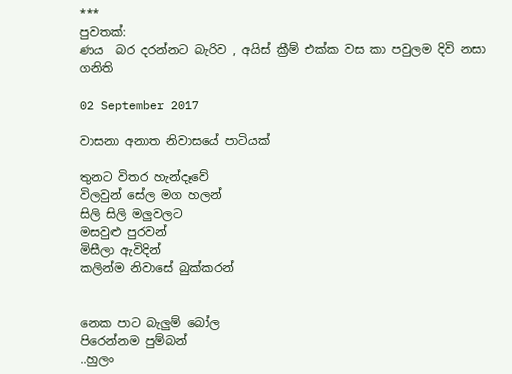***
පුවතක්:
ණය  බර දරන්නට බැරිව , අයිස් ක්‍රීම් එක්ක වස කා පවුලම දිවි නසා ගනිති

02 September 2017

වාසනා අනාත නිවාසයේ පාටියක්

තුනට විතර හැන්දෑවේ
විලවුන් සේල මග හලන්
සිලි සිලි මලුවලට
මසවුළු පුරවන්
මිසීලා ඇවිදින්
කලින්ම නිවාසේ බුක්කරන්


නෙක පාට බැලුම් බෝල
පිරෙන්නම පුම්බන්
..හුලං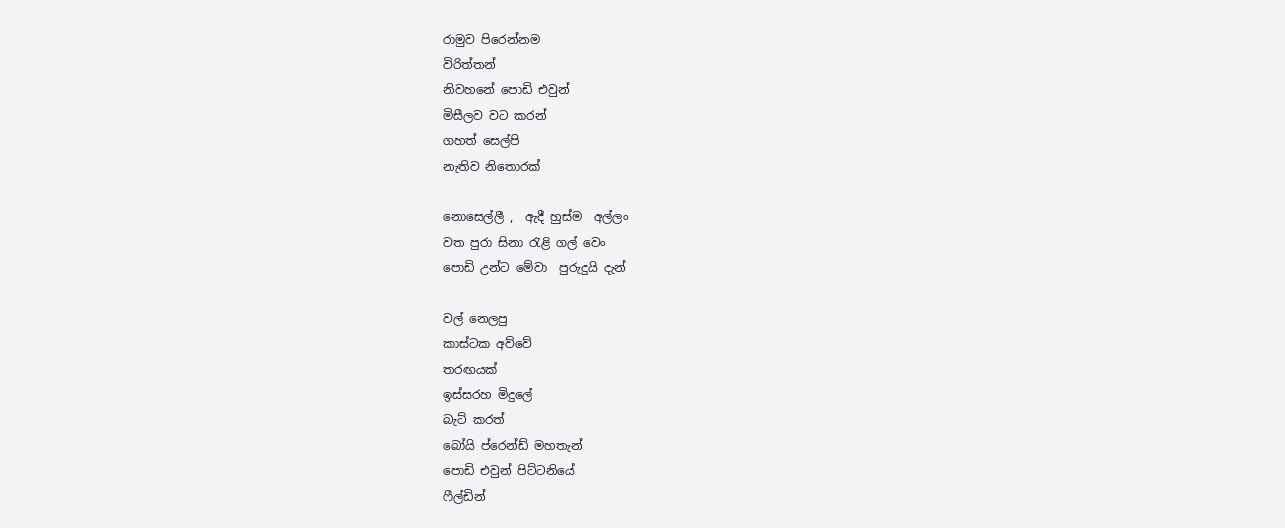රාමුව පිරෙන්නම
විරිත්තන්
නිවහනේ පොඩි එවුන්
මිසීලව වට කරන්
ගහත් සෙල්පි
නැතිව නිතොරක්

නොසෙල්ලී ,  ඇදී හුස්ම  අල්ලං
වත පුරා සිනා රැළි ගල් වෙං
පොඩි උන්ට මේවා  පුරුදුයි දැන්

වල් නෙලපු
කාස්ටක අව්වේ
තරඟයක්
ඉස්ස‍රහ මිදුලේ
බැට් කරත්
බෝයි ප්රෙන්ඩ් මහතැන්
පොඩි එවුන් පිට්ටනියේ
ෆීල්ඩින්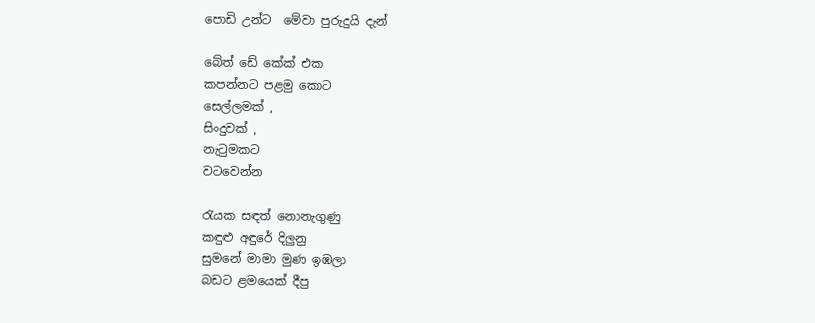පොඩි උන්ට  මේවා පුරුදුයි දැන්

බේත් ඩේ කේක් එක
කපන්නට පළමු කොට
සෙල්ලමක් ,
සිංදුවක් ,
නැටුමකට
වටවෙන්න

රැයක සඳත් නොනැගුණු
කඳුළු අඳුරේ දිලුනු
සුමනේ මාමා මුණ ඉඹලා
බඩට ළමයෙක් දීපු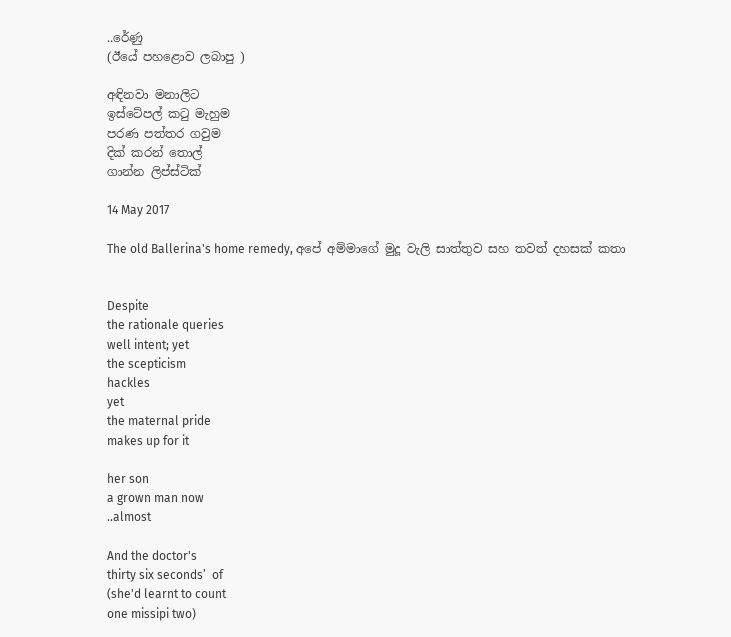..රේණු
(ඊයේ පහළොව ලබාපු )

අඳිනවා මනාලිට
ඉස්ටේපල් කටු මැහුම
පරණ පත්තර ගවුම
දික් කරන් තොල්
ගාන්න ලිප්ස්ටික්

14 May 2017

The old Ballerina's home remedy, අපේ අම්මාගේ මුදූ වැලි සාත්තුව සහ තවත් දහසක් කතා


Despite
the rationale queries
well intent; yet
the scepticism
hackles
yet
the maternal pride
makes up for it

her son
a grown man now
..almost

And the doctor's
thirty six seconds’  of
(she'd learnt to count
one missipi two)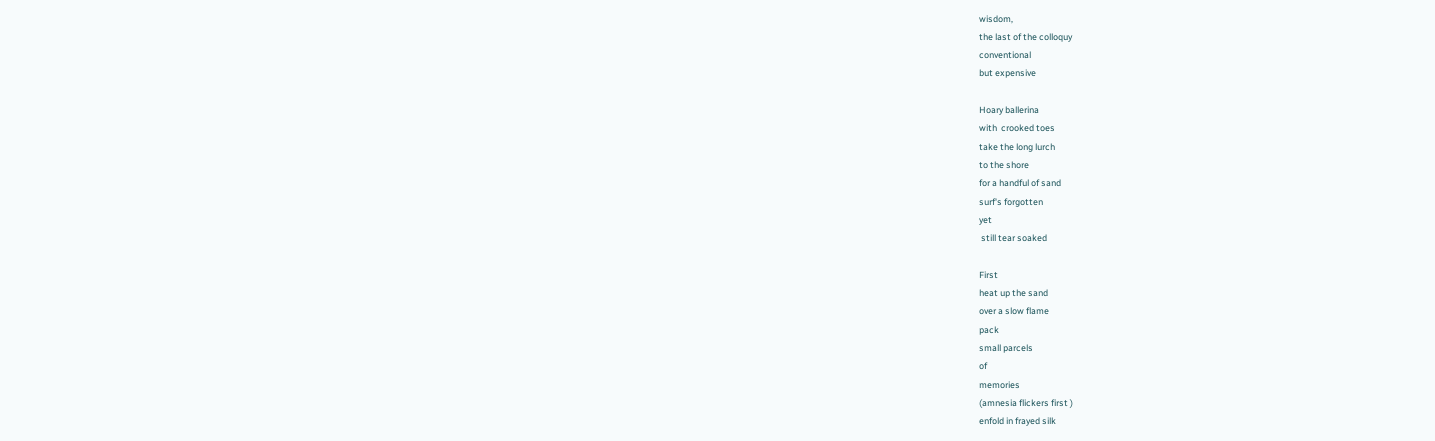wisdom,
the last of the colloquy
conventional
but expensive

Hoary ballerina
with  crooked toes
take the long lurch
to the shore
for a handful of sand
surf's forgotten
yet
 still tear soaked

First
heat up the sand
over a slow flame
pack
small parcels
of
memories
(amnesia flickers first )
enfold in frayed silk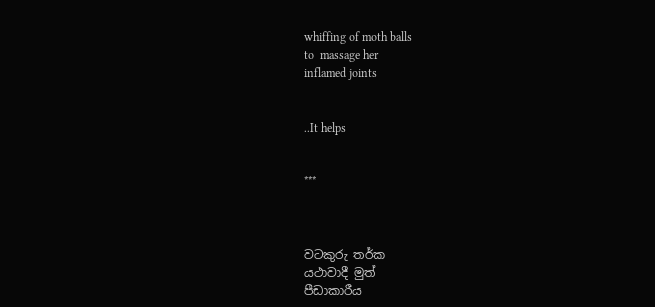whiffing of moth balls
to  massage her
inflamed joints


..It helps


***



වටකුරු තර්ක
යථාවාදී මුත්
පීඩාකාරීය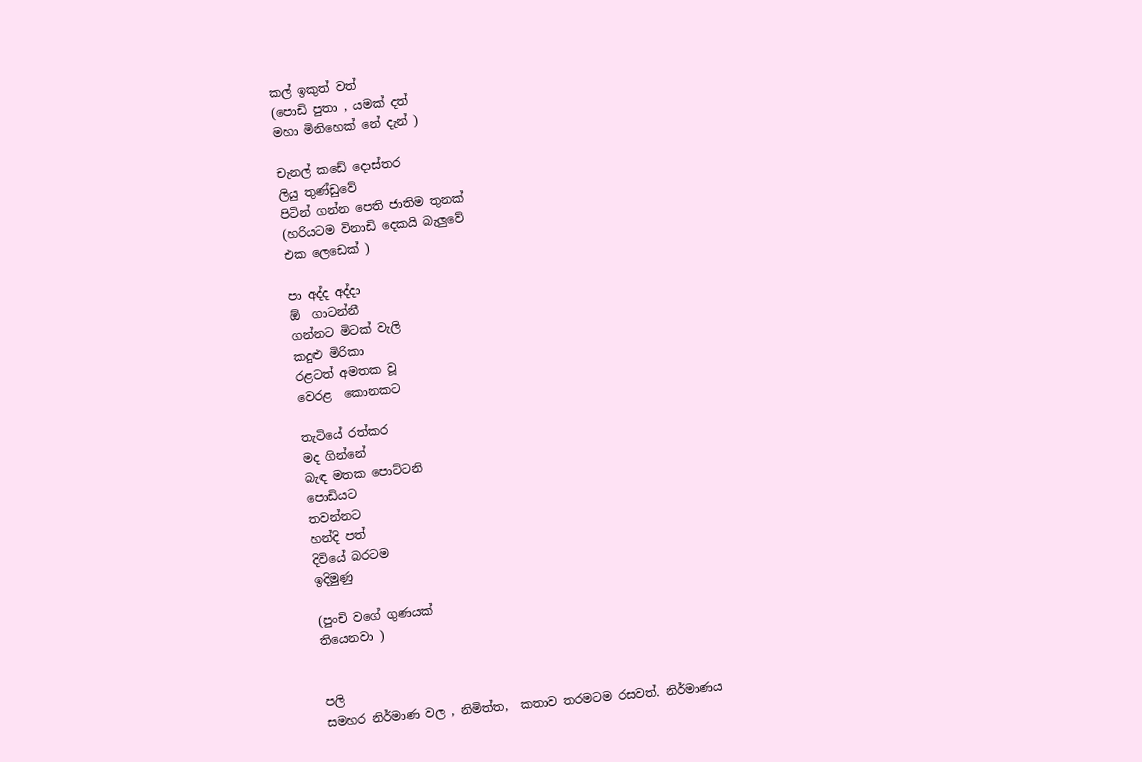කල් ඉකුත් වත්
(පොඩි පුතා , යමක් දත්
මහා මිනිහෙක් නේ දැන් )

චැනල් කඩේ දොස්තර
ලියු තුණ්ඩුවේ
පිටින් ගන්න පෙති ජාතිම තුනක්
(හරියටම විනාඩි දෙකයි බැලුවේ
එක ලෙඩෙක් )

පා අද්ද අද්දා
ඕ  ගාටන්නී
ගන්නට මිටක් වැලි
කදුළු මිරිකා
රළටත් අමතක වූ
වෙරළ  කොනකට

තැටියේ රත්කර
මද ගින්නේ
බැඳ මතක පොට්ටනි
පොඩියට
තවන්නට
හන්දි පත්
දිවියේ බරටම
ඉදිමුණු

(පුංචි වගේ ගුණයක්
තියෙනවා )


පලි
සමහර නිර්මාණ වල , නිමිත්ත,  කතාව තරමටම රසවත්. නිර්මාණය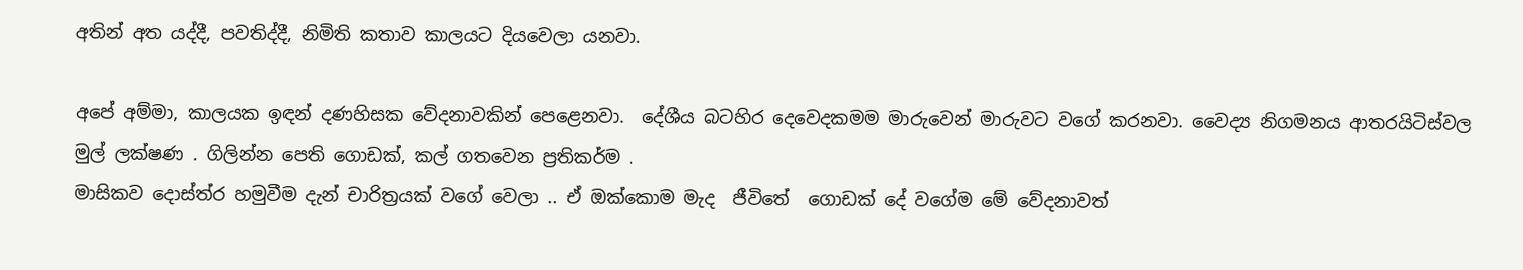අතින් අත යද්දී, පවතිද්දී, නිමිති කතාව කාලයට දියවෙලා යනවා.

අපේ අම්මා, කාලයක ඉඳන් දණහිසක වේදනාවකින් පෙළෙනවා.  දේශීය බටහිර දෙවෙදකමම මාරුවෙන් මාරුවට වගේ කරනවා. වෛද්‍ය නිගමනය ආතරයිටිස්වල මුල් ලක්ෂණ . ගිලින්න පෙති ගොඩක්, කල් ගතවෙන ප්‍රතිකර්ම .
මාසිකව දොස්ත්ර හමුවීම දැන් චාරිත්‍රයක් වගේ වෙලා .. ඒ ඔක්කොම මැද  ජීවිතේ  ගොඩක් දේ වගේම මේ වේදනාවත්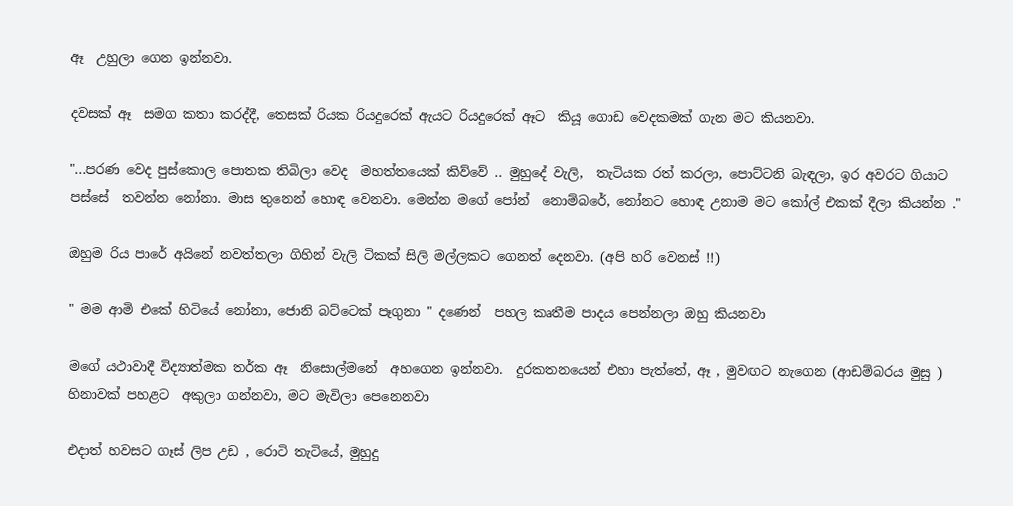ඈ  උහුලා ගෙන ඉන්නවා.

දවසක් ඈ  සමග කතා කරද්දී, තෙසක් රියක රියදුරෙක් ඇයට රියදුරෙක් ඈට  කියූ ගොඩ වෙදකමක් ගැන මට කියනවා.

"...පරණ වෙද පුස්කොල පොතක තිබිලා වෙද  මහත්තයෙක් කිව්වේ .. මුහුදේ වැලි,  තැටියක රත් කරලා, පොට්ටනි බැඳලා, ඉර අවරට ගියාට පස්සේ  තවන්න නෝනා. මාස තුනෙන් හොඳ වෙනවා. මෙන්න මගේ පෝන්  නොම්බරේ, නෝනට හොඳ උනාම මට කෝල් එකක් දීලා කියන්න ."

ඔහුම රිය පාරේ අයිනේ නවත්තලා ගිහින් වැලි ටිකක් සිලි මල්ලකට ගෙනත් දෙනවා. (අපි හරි වෙනස් !!)

" මම ආමි එකේ හිටියේ නෝනා, ජොනි බට්ටෙක් පෑගුනා " දණෙන්  පහල කෘතීම පාදය පෙන්නලා ඔහු කියනවා

මගේ යථාවාදී විද්‍යාත්මක තර්ක ඈ  නිසොල්මනේ  අහගෙන ඉන්නවා.  දුරකතනයෙන් එහා පැත්තේ, ඈ , මුවඟට නැගෙන (ආඩම්බරය මුසු ) හිනාවක් පහළට  අකුලා ගන්නවා, මට මැවිලා පෙනෙනවා

එදාත් හවසට ගෑස් ලිප උඩ , රොටි තැටියේ, මුහුදු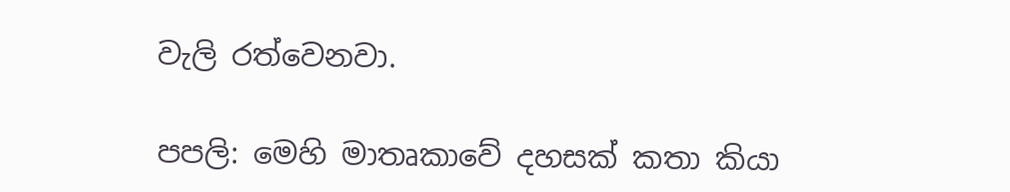වැලි රත්වෙනවා.

පපලි: මෙහි මාතෘකාවේ දහසක් කතා කියා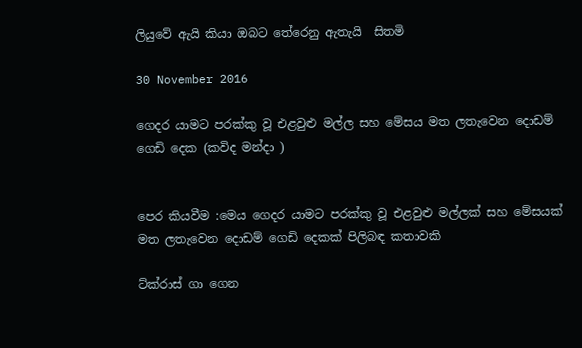ලියුවේ ඇයි කියා ඔබට තේරෙනු ඇතැයි  සිතමි

30 November 2016

ගෙදර යාමට පරක්කු වූ එළවුළු මල්ල සහ මේසය මත ලතැවෙන දොඩම් ගෙඩි දෙක (කවිද මන්දා )


පෙර කියවීම :මෙය ගෙදර යාමට පරක්කු වූ එළවුළු මල්ලක් සහ මේසයක් මත ලතැවෙන දොඩම් ගෙඩි දෙකක් පිලිබඳ කතාවකි

ට්ක්රාස් ගා ගෙන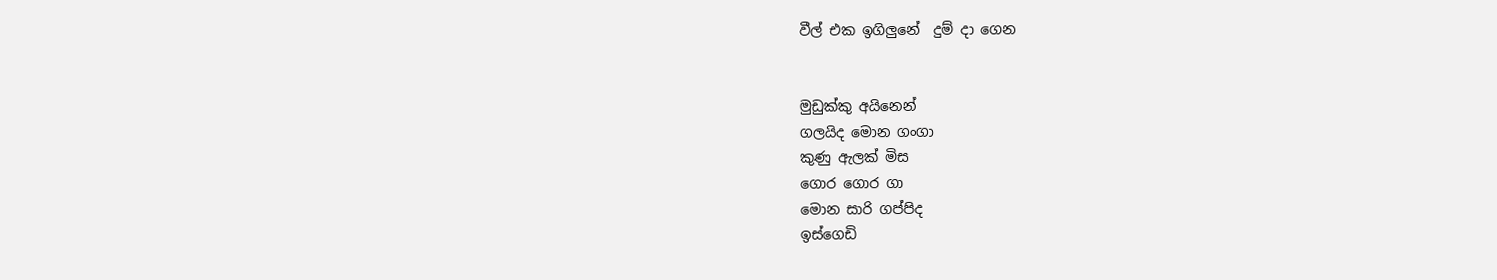වීල් එක ඉගිලුනේ  දුම් දා ගෙන


මුඩුක්කු අයිනෙන්
ගලයිද මොන ගංගා
කුණු ඇලක් මිස
ගොර ගොර ගා
මොන සාරි ගප්පිද
ඉස්ගෙඩි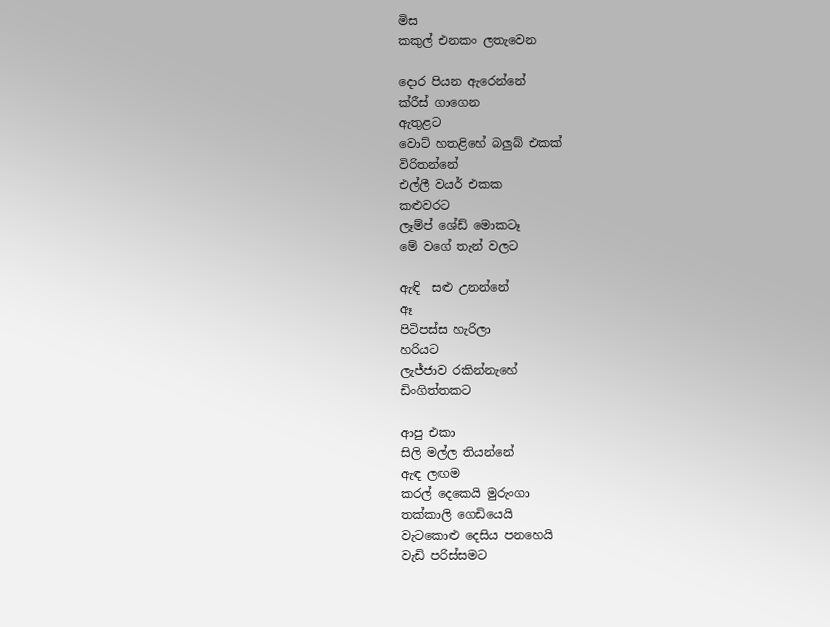මිස
කකුල් එනකං ලතැවෙන

දොර පියන ඇරෙන්නේ
ක්රීස් ගාගෙන
ඇතුළට
වොට් හතළිහේ බලුබ් එකක්
විරිතන්නේ
එල්ලී වයර් එකක
කළුවරට
ලෑම්ප් ශේඩ් මොකටෑ
මේ වගේ තැන් වලට

ඇඳි  සළු උනන්නේ
ඈ
පිටිපස්ස හැරිලා
හරියට
ලැජ්ජාව රකින්නැහේ
ඩිංගිත්තකට

ආපු එකා
සිලි මල්ල තියන්නේ
ඇඳ ලඟම
කරල් දෙකෙයි මුරුංගා
තක්කාලි ගෙඩියෙයි
වැටකොළු දෙසිය පනහෙයි
වැඩි පරිස්සමට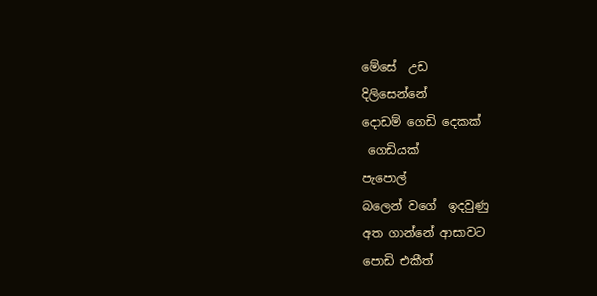මේසේ  උඩ
දිලිසෙන්නේ
දොඩම් ගෙඩි දෙකක්
 ගෙඩියක්
පැපොල්
බලෙන් වගේ  ඉදවුණු
අත ගාන්නේ ආසාවට
පොඩි එකීත්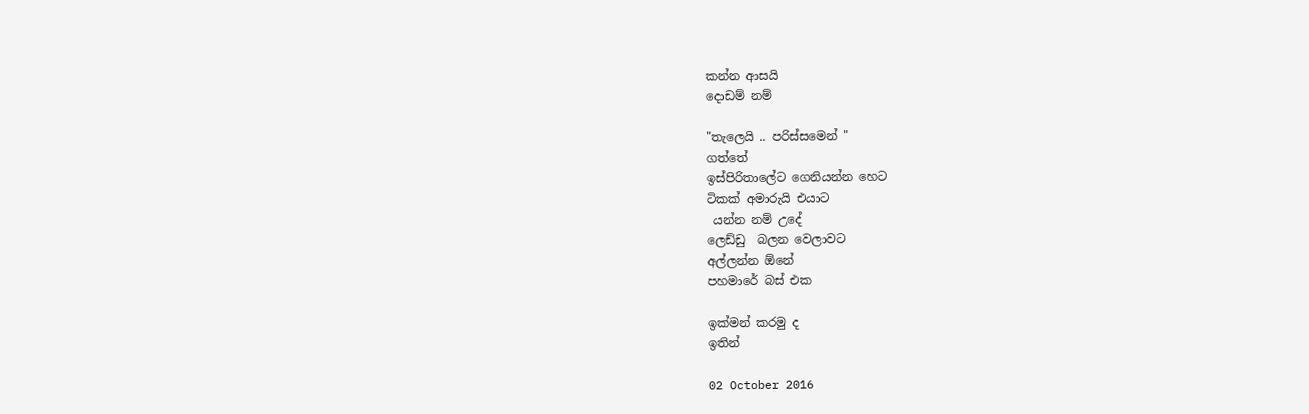කන්න ආසයි
දොඩම් නම්

"තැලෙයි .. පරිස්සමෙන් "
ගත්තේ
ඉස්පිරිතාලේට ගෙනියන්න හෙට
ටිකක් අමාරුයි එයාට
 යන්න නම් උදේ
ලෙඩ්ඩු  බලන වෙලාවට
අල්ලන්න ඕනේ
පහමාරේ බස් එක

ඉක්මන් කරමු ද
ඉතින්

02 October 2016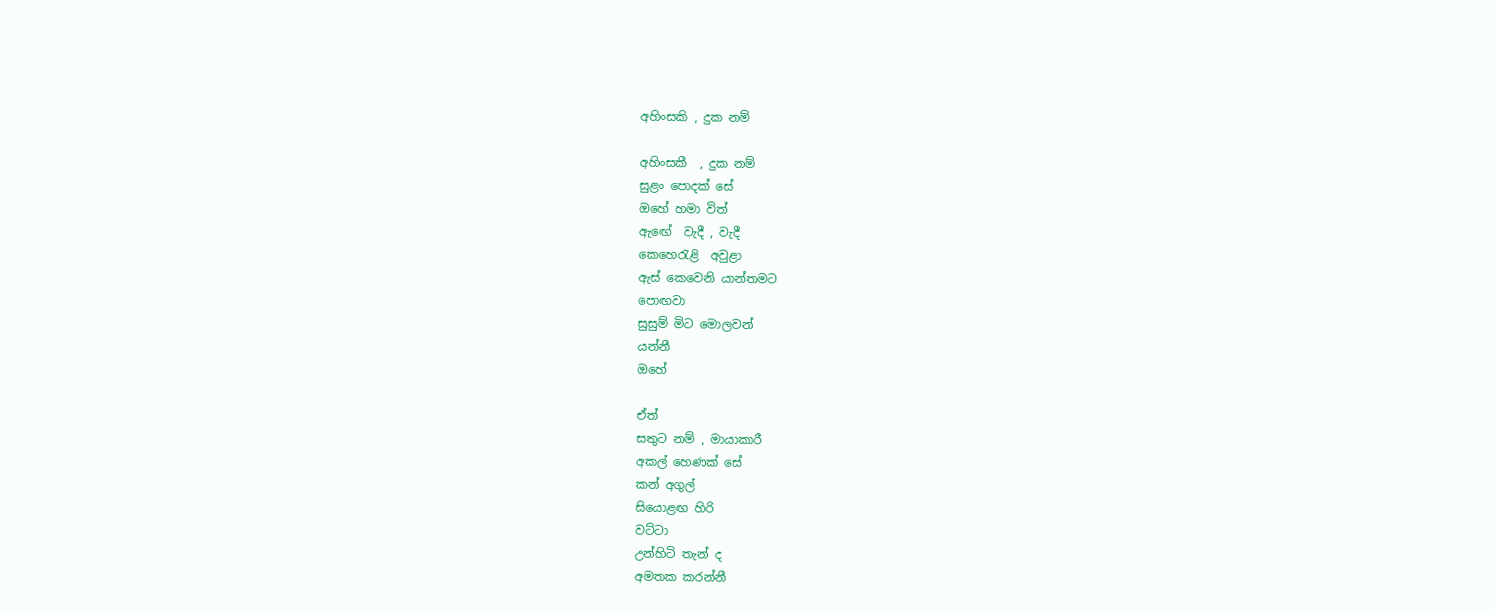අහිංසකි , දුක නම්

අහිංසකී  , දුක නම්
සුළං පොදක් සේ
ඔහේ හමා විත්
ඇඟේ  වැදී , වැදී
කෙහෙරැළි  අවුළා
ඇස් කෙවෙනි යාන්තමට
පොඟවා
සුසුම් මිට මොලවන්
යන්නී
ඔහේ

ඒත්
සතුට නම් , මායාකාරී
අකල් හෙණක් සේ
කන් අගුල්
සියොළඟ හිරි
වට්ටා
උන්හිටි තැන් ද
අමතක කරන්නී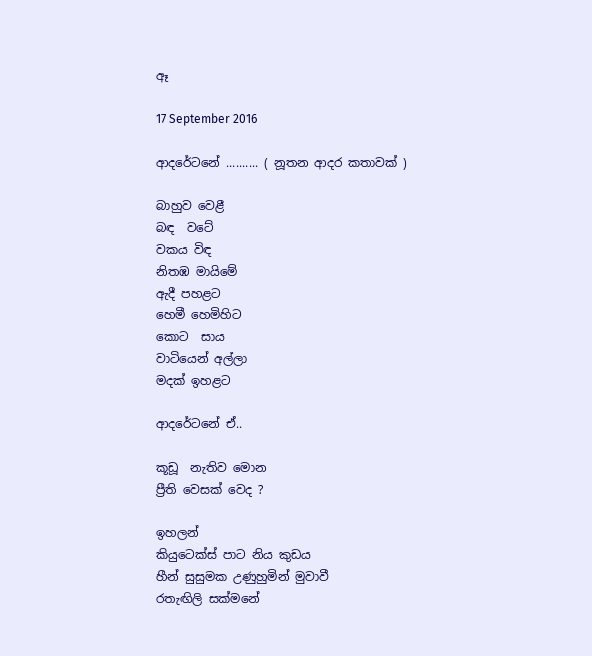ඈ

17 September 2016

ආදරේටනේ .......... ( නූතන ආදර කතාවක් )

බාහුව වෙළී
බඳ  වටේ
වකය විඳ
නිතඹ මායිමේ
ඇදී පහළට
හෙමී හෙමිහිට
කොට  සාය
වාටියෙන් අල්ලා
මදක් ඉහළට

ආදරේටනේ ඒ..

කූඩූ  නැතිව මොන
ප්‍රීති වෙසක් වෙද ?

ඉහලන්
කියුටෙක්ස් පාට නිය කුඩය
හීන් සුසුමක උණුහුමින් මුවාවී
රතැඟිලි සක්මනේ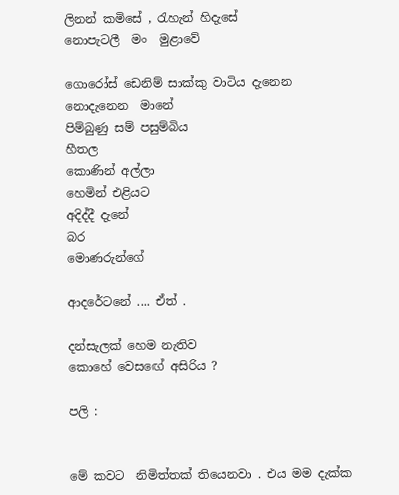ලිනන් කමිසේ , රැහැන් හිදැසේ
නොපැටලී  මං  මුළාවේ

ගොරෝස් ඩෙනිම් සාක්කු වාටිය දැනෙන
නොදැනෙන  මානේ
පිම්බුණු සම් පසුම්බිය
හීතල
කොණින් අල්ලා
හෙමින් එළියට
අදිද්දී දැනේ
බර
මොණරුන්ගේ

ආදරේටනේ .... ඒත් .

දන්සැලක් හෙම නැතිව
කොහේ වෙසඟේ අසිරිය ?

පලි :


මේ කවට  නිමිත්තක් තියෙනවා . එය මම දැක්ක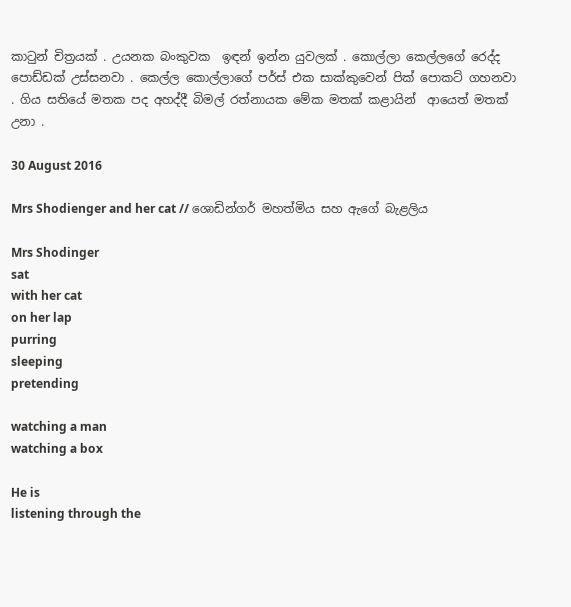කාටුන් චිත්‍රයක් . උයනක බංකුවක  ඉඳන් ඉන්න යුවලක් . කොල්ලා කෙල්ලගේ රෙද්ද පොඩ්ඩක් උස්සනවා . කෙල්ල කොල්ලාගේ පර්ස් එක සාක්කුවෙන් පික් පොකට් ගහනවා . ගිය සතියේ මතක පද අහද්දී බිමල් රත්නායක මේක මතක් කළායින්  ආයෙත් මතක් උනා .

30 August 2016

Mrs Shodienger and her cat // ශොඩින්ගර් මහත්මිය සහ ඇගේ බැළලිය

Mrs Shodinger
sat
with her cat
on her lap
purring
sleeping
pretending

watching a man
watching a box

He is
listening through the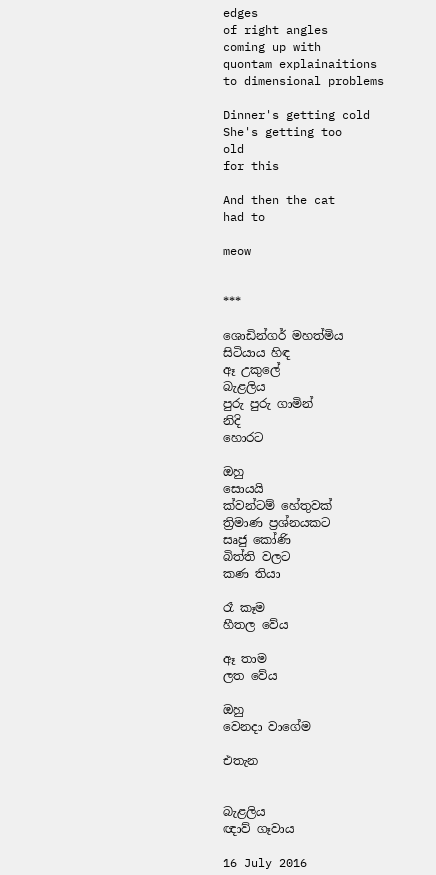edges
of right angles
coming up with
quontam explainaitions
to dimensional problems

Dinner's getting cold
She's getting too
old
for this

And then the cat
had to

meow


***

ශොඩින්ගර් මහත්මිය
සිටියාය හිඳ
ඈ උකුලේ
බැළලිය
පුරු පුරු ගාමින්
නිදි
හොරට

ඔහු
සොයයි
ක්වන්ටම් හේතුවක්
ත්‍රිමාණ ප්‍රශ්නයකට
සෘජු කෝණි
බිත්ති වලට
කණ තියා

රෑ කෑම
හීතල වේය

ඈ තාම
ලත වේය

ඔහු
වෙනදා වාගේම

එතැන


බැළලිය
ඥාව් ගෑවාය

16 July 2016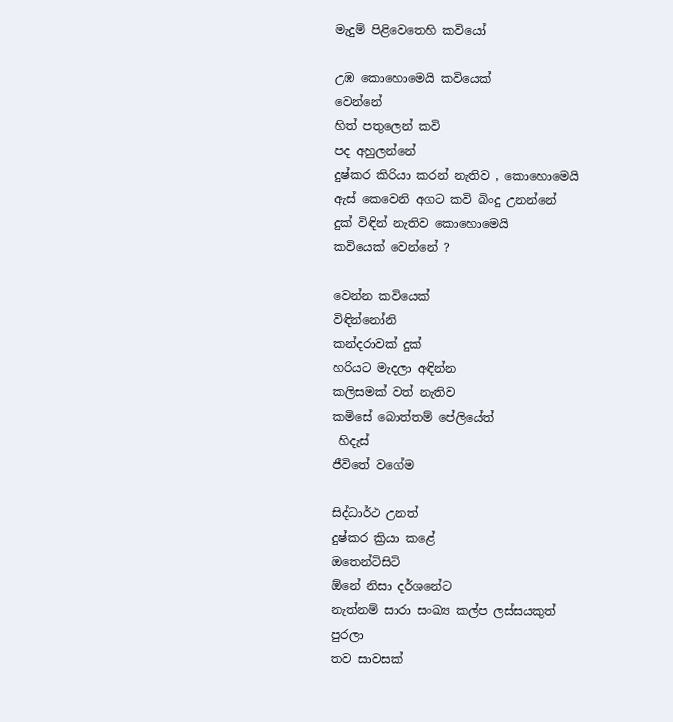මැදුම් පිළිවෙතෙහි කවියෝ

උඹ කොහොමෙයි කවියෙක්
වෙන්නේ
හිත් පතුලෙන් කවි
පද අහුලන්නේ
දුෂ්කර කිරියා කරන් නැතිව , කොහොමෙයි
ඇස් කෙවෙනි අගට කවි බිංදු උනන්නේ
දුක් විඳින් නැතිව කොහොමෙයි
කවියෙක් වෙන්නේ ?

වෙන්න කවියෙක්
විඳින්නෝනි
කන්දරාවක් දුක්
හරියට මැදලා අඳින්න
කලිසමක් වත් නැතිව
කමිසේ බොත්තම් පේලියේත්
 හිදැස්
ජීවිතේ වගේම

සිද්ධාර්ථ උනත්
දුෂ්කර ක්‍රියා කළේ
ඔතෙන්ටිසිටි
ඕනේ නිසා දර්ශනේට
නැත්නම් සාරා සංඛ්‍ය කල්ප ලස්සයකුත්
පුරලා
තව සාවසක්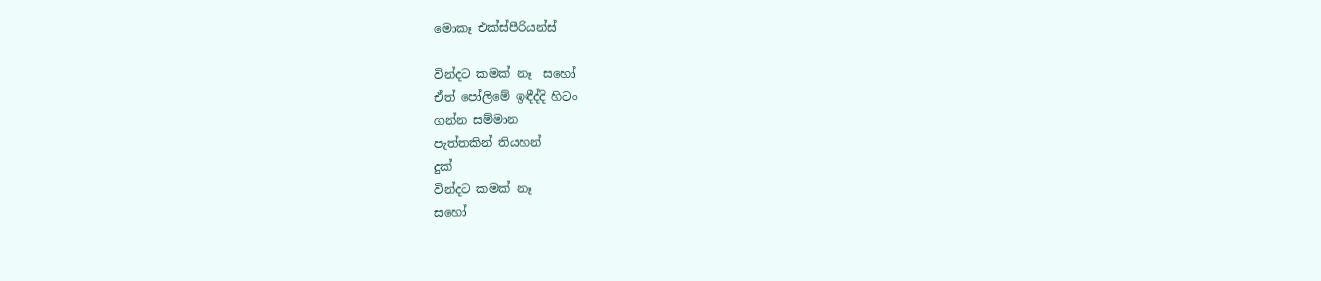මොකෑ එක්ස්පීරියන්ස්

වින්දට කමක් නෑ  සහෝ
ඒත් පෝලිමේ ඉඳීද්දි හිටං
ගන්න සම්මාන
පැත්තකින් තියහන්
දුක්
වින්දට කමක් නෑ
සහෝ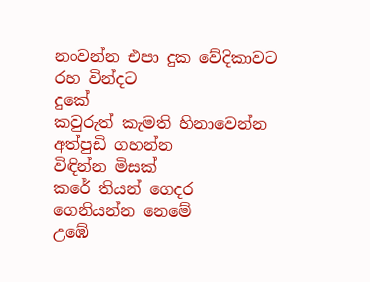නංවන්න එපා දුක වේදිකාවට
රහ වින්දට
දුකේ
කවුරුත් කැමති හිනාවෙන්න
අත්පුඩි ගහන්න
විඳින්න මිසක්
කරේ තියන් ගෙදර ගෙනියන්න නෙමේ
උඹේ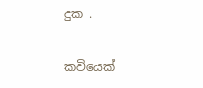දුක .

කවියෙක්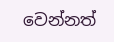වෙන්නත්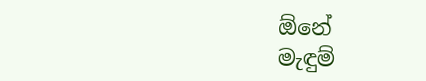ඕනේ
මැඳුම්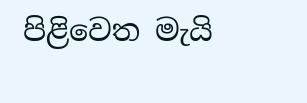පිළිවෙත මැයි